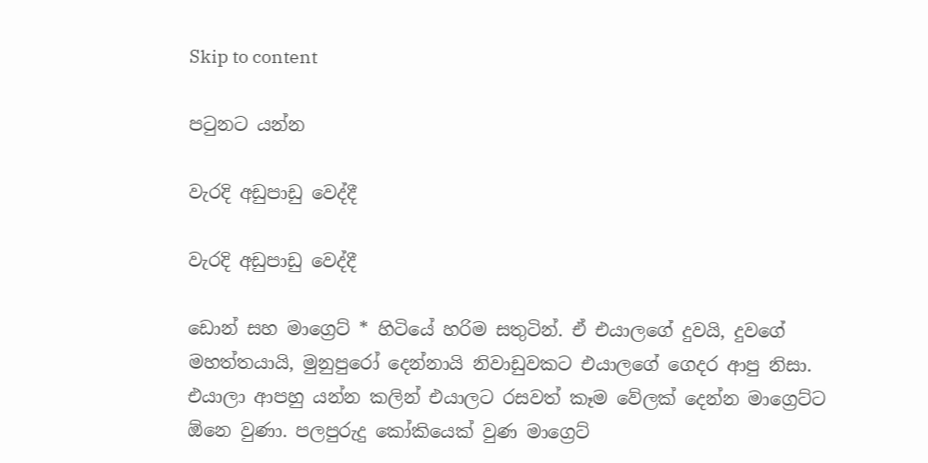Skip to content

පටුනට යන්න

වැරදි අඩුපාඩු වෙද්දී

වැරදි අඩුපාඩු වෙද්දී

ඩොන් සහ මාග්‍රෙට් * හිටියේ හරිම සතුටින්. ඒ එයාලගේ දුවයි, දුවගේ මහත්තයායි, මුනුපුරෝ දෙන්නායි නිවාඩුවකට එයාලගේ ගෙදර ආපු නිසා. එයාලා ආපහු යන්න කලින් එයාලට රසවත් කෑම වේලක් දෙන්න මාග්‍රෙට්ට ඕනෙ වුණා. පලපුරුදු කෝකියෙක් වුණ මාග්‍රෙට්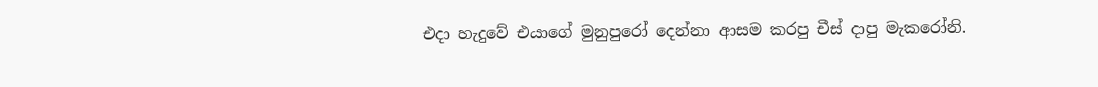එදා හැදුවේ එයාගේ මුනුපුරෝ දෙන්නා ආසම කරපු චීස් දාපු මැකරෝනි.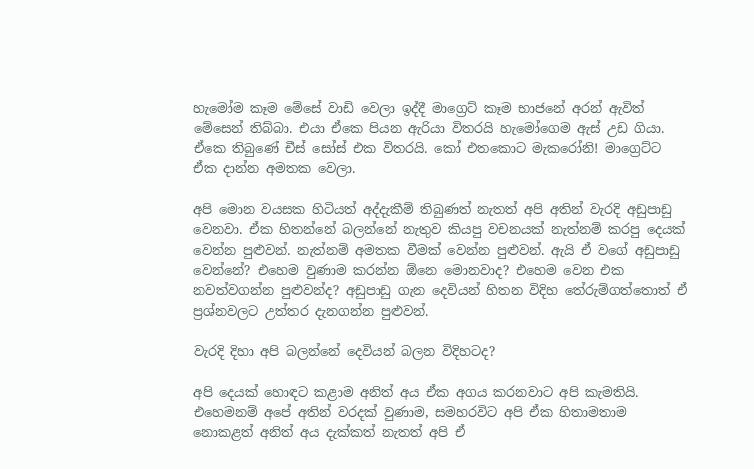හැමෝම කෑම මේසේ වාඩි වෙලා ඉද්දී මාග්‍රෙට් කෑම භාජනේ අරන් ඇවිත් මේසෙන් තිබ්බා. එයා ඒකෙ පියන ඇරියා විතරයි හැමෝගෙම ඇස් උඩ ගියා. ඒකෙ තිබුණේ චීස් සෝස් එක විතරයි. කෝ එතකොට මැකරෝනි! මාග්‍රෙට්ට ඒක දාන්න අමතක වෙලා.

අපි මොන වයසක හිටියත් අද්දැකීම් තිබුණත් නැතත් අපි අතින් වැරදි අඩුපාඩු වෙනවා. ඒක හිතන්නේ බලන්නේ නැතුව කියපු වචනයක් නැත්නම් කරපු දෙයක් වෙන්න පුළුවන්. නැත්නම් අමතක වීමක් වෙන්න පුළුවන්. ඇයි ඒ වගේ අඩුපාඩු වෙන්නේ? එහෙම වුණාම කරන්න ඕනෙ මොනවාද? එහෙම වෙන එක නවත්වගන්න පුළුවන්ද? අඩුපාඩු ගැන දෙවියන් හිතන විදිහ තේරුම්ගත්තොත් ඒ ප්‍රශ්නවලට උත්තර දැනගන්න පුළුවන්.

වැරදි දිහා අපි බලන්නේ දෙවියන් බලන විදිහටද?

අපි දෙයක් හොඳට කළාම අනිත් අය ඒක අගය කරනවාට අපි කැමතියි. එහෙමනම් අපේ අතින් වරදක් වුණාම, සමහරවිට අපි ඒක හිතාමතාම නොකළත් අනිත් අය දැක්කත් නැතත් අපි ඒ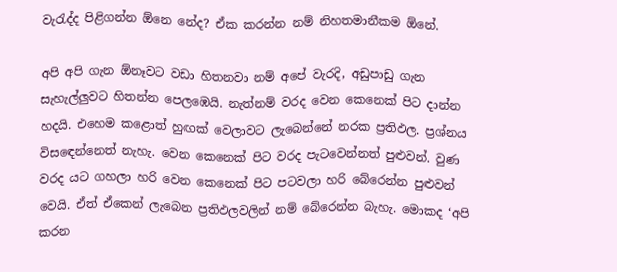වැරැද්ද පිළිගන්න ඕනෙ නේද? ඒක කරන්න නම් නිහතමානීකම ඕනේ.

අපි අපි ගැන ඕනෑවට වඩා හිතනවා නම් අපේ වැරදි, අඩුපාඩු ගැන සැහැල්ලුවට හිතන්න පෙලඹෙයි. නැත්නම් වරද වෙන කෙනෙක් පිට දාන්න හදයි. එහෙම කළොත් හුඟක් වෙලාවට ලැබෙන්නේ නරක ප්‍රතිඵල. ප්‍රශ්නය විසඳෙන්නෙත් නැහැ. වෙන කෙනෙක් පිට වරද පැටවෙන්නත් පුළුවන්. වුණ වරද යට ගහලා හරි වෙන කෙනෙක් පිට පටවලා හරි බේරෙන්න පුළුවන් වෙයි. ඒත් ඒකෙන් ලැබෙන ප්‍රතිඵලවලින් නම් බේරෙන්න බැහැ. මොකද ‘අපි කරන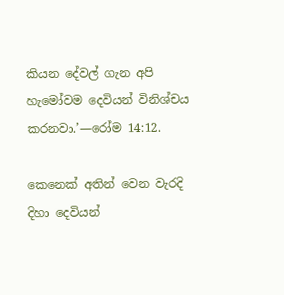කියන දේවල් ගැන අපි හැමෝවම දෙවියන් විනිශ්චය කරනවා.’—රෝම 14:12.

කෙනෙක් අතින් වෙන වැරදි දිහා දෙවියන්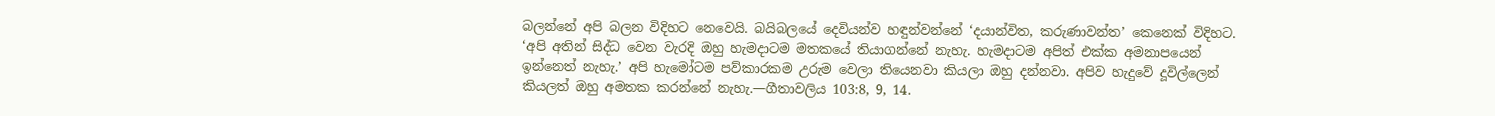බලන්නේ අපි බලන විදිහට නෙවෙයි. බයිබලයේ දෙවියන්ව හඳුන්වන්නේ ‘දයාන්විත, කරුණාවන්ත’ කෙනෙක් විදිහට. ‘අපි අතින් සිද්ධ වෙන වැරදි ඔහු හැමදාටම මතකයේ තියාගන්නේ නැහැ. හැමදාටම අපිත් එක්ක අමනාපයෙන් ඉන්නෙත් නැහැ.’ අපි හැමෝටම පව්කාරකම උරුම වෙලා තියෙනවා කියලා ඔහු දන්නවා. අපිව හැදුවේ දූවිල්ලෙන් කියලත් ඔහු අමතක කරන්නේ නැහැ.—ගීතාවලිය 103:8, 9, 14.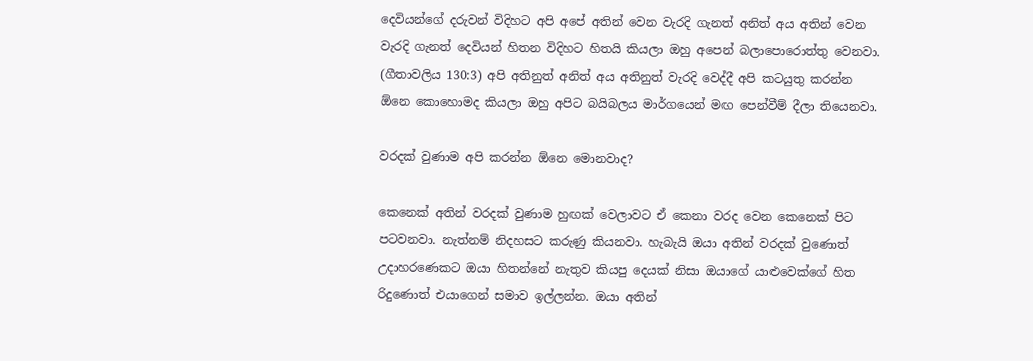දෙවියන්ගේ දරුවන් විදිහට අපි අපේ අතින් වෙන වැරදි ගැනත් අනිත් අය අතින් වෙන වැරදි ගැනත් දෙවියන් හිතන විදිහට හිතයි කියලා ඔහු අපෙන් බලාපොරොත්තු වෙනවා. (ගීතාවලිය 130:3) අපි අතිනුත් අනිත් අය අතිනුත් වැරදි වෙද්දී අපි කටයුතු කරන්න ඕනෙ කොහොමද කියලා ඔහු අපිට බයිබලය මාර්ගයෙන් මඟ පෙන්වීම් දීලා තියෙනවා.

වරදක් වුණාම අපි කරන්න ඕනෙ මොනවාද?

කෙනෙක් අතින් වරදක් වුණාම හුඟක් වෙලාවට ඒ කෙනා වරද වෙන කෙනෙක් පිට පටවනවා. නැත්නම් නිදහසට කරුණු කියනවා. හැබැයි ඔයා අතින් වරදක් වුණොත් උදාහරණෙකට ඔයා හිතන්නේ නැතුව කියපු දෙයක් නිසා ඔයාගේ යාළුවෙක්ගේ හිත රිදුණොත් එයාගෙන් සමාව ඉල්ලන්න. ඔයා අතින්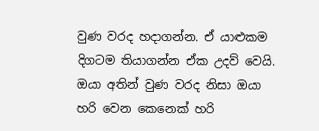වුණ වරද හදාගන්න. ඒ යාළුකම දිගටම තියාගන්න ඒක උදව් වෙයි. ඔයා අතින් වුණ වරද නිසා ඔයා හරි වෙන කෙනෙක් හරි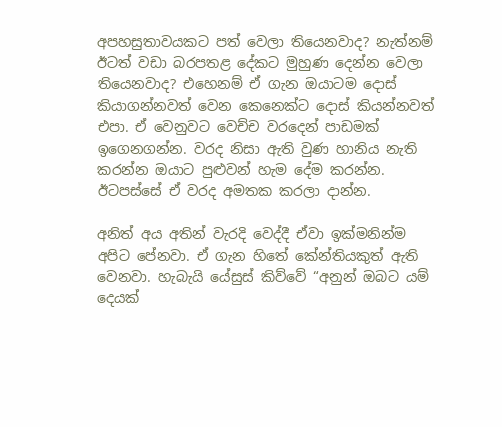අපහසුතාවයකට පත් වෙලා තියෙනවාද? නැත්නම් ඊටත් වඩා බරපතළ දේකට මුහුණ දෙන්න වෙලා තියෙනවාද? එහෙනම් ඒ ගැන ඔයාටම දොස් කියාගන්නවත් වෙන කෙනෙක්ට දොස් කියන්නවත් එපා. ඒ වෙනුවට වෙච්ච වරදෙන් පාඩමක් ඉගෙනගන්න. වරද නිසා ඇති වුණ හානිය නැති කරන්න ඔයාට පුළුවන් හැම දේම කරන්න. ඊටපස්සේ ඒ වරද අමතක කරලා දාන්න.

අනිත් අය අතින් වැරදි වෙද්දී ඒවා ඉක්මනින්ම අපිට පේනවා. ඒ ගැන හිතේ කේන්තියකුත් ඇති වෙනවා. හැබැයි යේසුස් කිව්වේ “අනුන් ඔබට යම් දෙයක්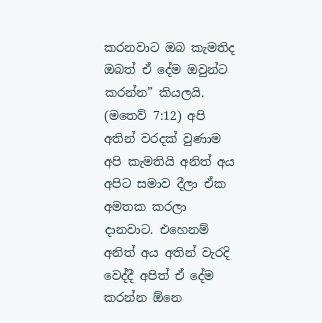කරනවාට ඔබ කැමතිද ඔබත් ඒ දේම ඔවුන්ට කරන්න” කියලයි. (මතෙව් 7:12) අපි අතින් වරදක් වුණාම අපි කැමතියි අනිත් අය අපිට සමාව දීලා ඒක අමතක කරලා දානවාට. එහෙනම් අනිත් අය අතින් වැරදි වෙද්දී අපිත් ඒ දේම කරන්න ඕනෙ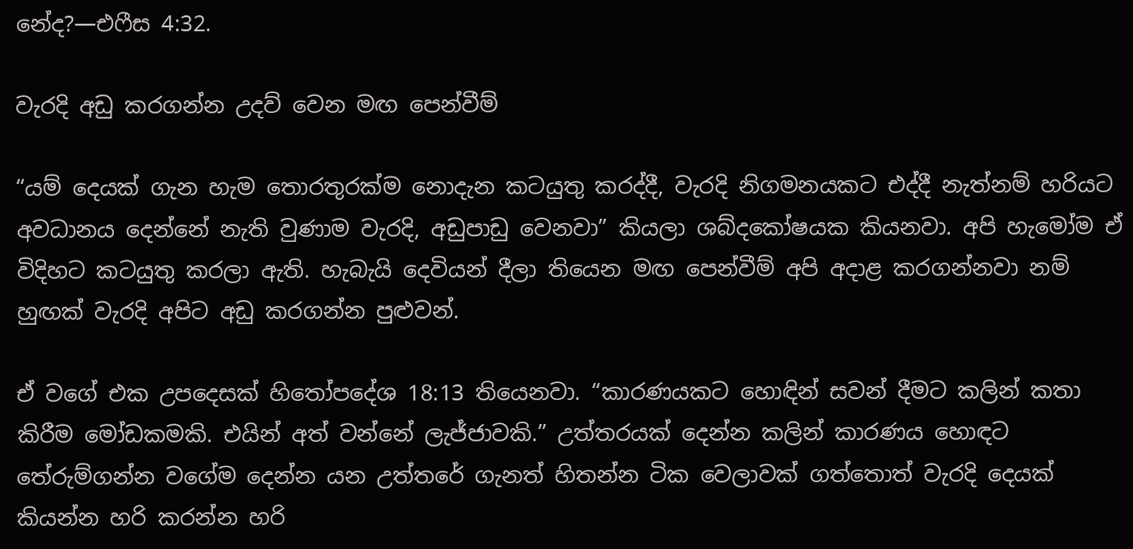නේද?—එෆීස 4:32.

වැරදි අඩු කරගන්න උදව් වෙන මඟ පෙන්වීම්

“යම් දෙයක් ගැන හැම තොරතුරක්ම නොදැන කටයුතු කරද්දී, වැරදි නිගමනයකට එද්දී නැත්නම් හරියට අවධානය දෙන්නේ නැති වුණාම වැරදි, අඩුපාඩු වෙනවා” කියලා ශබ්දකෝෂයක කියනවා. අපි හැමෝම ඒ විදිහට කටයුතු කරලා ඇති. හැබැයි දෙවියන් දීලා තියෙන මඟ පෙන්වීම් අපි අදාළ කරගන්නවා නම් හුඟක් වැරදි අපිට අඩු කරගන්න පුළුවන්.

ඒ වගේ එක උපදෙසක් හිතෝපදේශ 18:13 තියෙනවා. “කාරණයකට හොඳින් සවන් දීමට කලින් කතා කිරීම මෝඩකමකි. එයින් අත් වන්නේ ලැජ්ජාවකි.” උත්තරයක් දෙන්න කලින් කාරණය හොඳට තේරුම්ගන්න වගේම දෙන්න යන උත්තරේ ගැනත් හිතන්න ටික වෙලාවක් ගත්තොත් වැරදි දෙයක් කියන්න හරි කරන්න හරි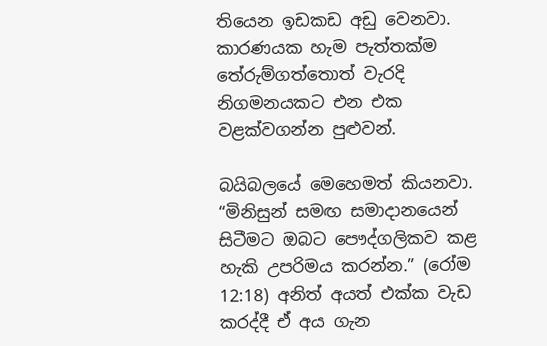තියෙන ඉඩකඩ අඩු වෙනවා. කාරණයක හැම පැත්තක්ම තේරුම්ගත්තොත් වැරදි නිගමනයකට එන එක වළක්වගන්න පුළුවන්.

බයිබලයේ මෙහෙමත් කියනවා. “මිනිසුන් සමඟ සමාදානයෙන් සිටීමට ඔබට පෞද්ගලිකව කළ හැකි උපරිමය කරන්න.” (රෝම 12:18) අනිත් අයත් එක්ක වැඩ කරද්දී ඒ අය ගැන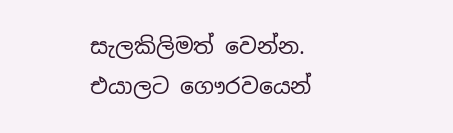සැලකිලිමත් වෙන්න. එයාලට ගෞරවයෙන්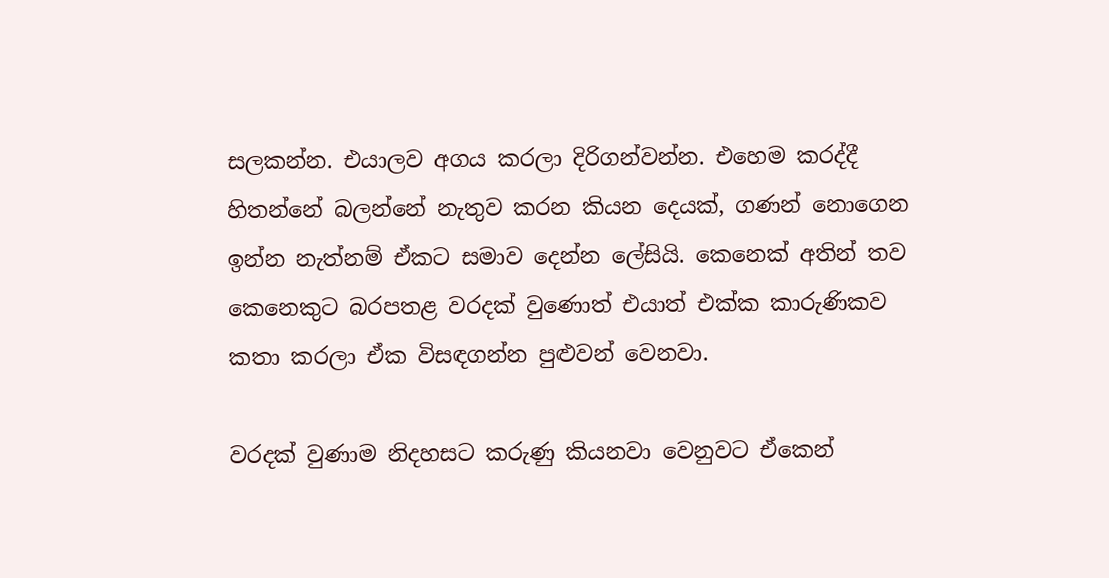සලකන්න. එයාලව අගය කරලා දිරිගන්වන්න. එහෙම කරද්දී හිතන්නේ බලන්නේ නැතුව කරන කියන දෙයක්, ගණන් නොගෙන ඉන්න නැත්නම් ඒකට සමාව දෙන්න ලේසියි. කෙනෙක් අතින් තව කෙනෙකුට බරපතළ වරදක් වුණොත් එයාත් එක්ක කාරුණිකව කතා කරලා ඒක විසඳගන්න පුළුවන් වෙනවා.

වරදක් වුණාම නිදහසට කරුණු කියනවා වෙනුවට ඒකෙන්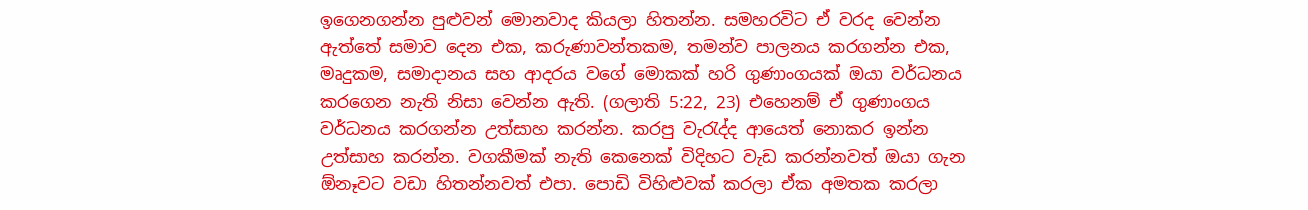ඉගෙනගන්න පුළුවන් මොනවාද කියලා හිතන්න. සමහරවිට ඒ වරද වෙන්න ඇත්තේ සමාව දෙන එක, කරුණාවන්තකම, තමන්ව පාලනය කරගන්න එක, මෘදුකම, සමාදානය සහ ආදරය වගේ මොකක් හරි ගුණාංගයක් ඔයා වර්ධනය කරගෙන නැති නිසා වෙන්න ඇති. (ගලාති 5:22, 23) එහෙනම් ඒ ගුණාංගය වර්ධනය කරගන්න උත්සාහ කරන්න. කරපු වැරැද්ද ආයෙත් නොකර ඉන්න උත්සාහ කරන්න. වගකීමක් නැති කෙනෙක් විදිහට වැඩ කරන්නවත් ඔයා ගැන ඕනෑවට වඩා හිතන්නවත් එපා. පොඩි විහිළුවක් කරලා ඒක අමතක කරලා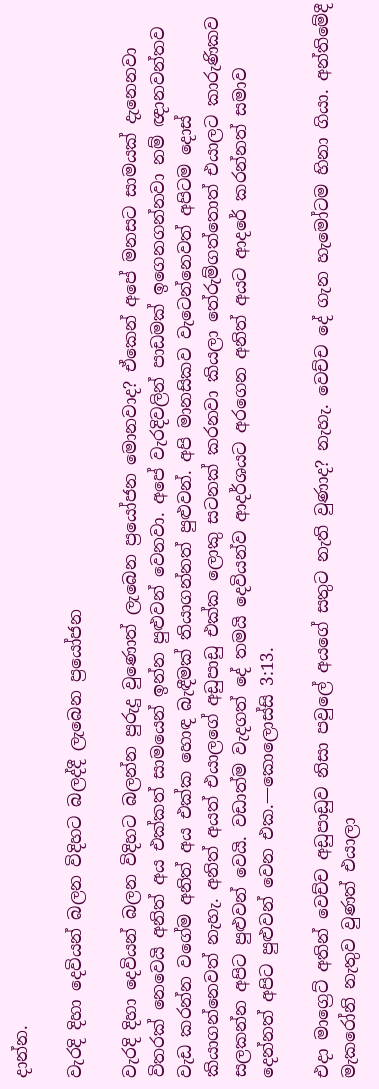දාන්න.

වැරදි දිහා දෙවියන් බලන විදිහට බලද්දී ලැබෙන ප්‍රයෝජන

වැරදි දිහා දෙවියන් බලන විදිහට බලන්න පුරුදු වුණොත් ලැබෙන ප්‍රයෝජන මොනවාද? ඒකෙන් අපේ මනසට සාමයක් දැනෙනවා විතරක් නෙවෙයි අනිත් අය එක්කත් සාමයෙන් ඉන්න පුළුවන් වෙනවා. අපේ වැරදිවලින් පාඩමක් ඉගෙනගන්නවා නම් ඥානවන්තව වැඩ කරන්න වගේම අනිත් අය එක්ක හොඳ බැඳීමක් තියාගන්නත් පුළුවන්. අපි මානසිකව වැටෙන්නෙවත් අපිටම දොස් කියාගන්නෙවත් නැහැ. අනිත් අයත් එයාලගේ අඩුපාඩු එක්ක ලොකු සටනක් කරනවා කියලා තේරුම්ගත්තොත් එයාලට කාරුණිකව සලකන්න අපිට පුළුවන් වෙයි. වඩාත්ම වැදගත් දේ තමයි දෙවියන්ව ආදර්ශයට අරගෙන අනිත් අයට ආදරේ කරන්නත් සමාව දෙන්නත් අපිට පුළුවන් වෙන එක.—කොලොස්සි 3:13.

එදා මාග්‍රෙට් අතින් වෙච්ච අඩුපාඩුව නිසා පවුලේ අයගේ සතුට නැති වුණාද? නැහැ. වෙච්ච දේ ගැන හැමෝටම හිනා ගියා. අන්තිමේදී මැකරෝනි නැතුව වුණත් එයාලා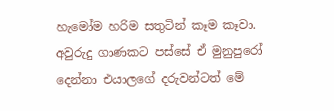හැමෝම හරිම සතුටින් කෑම කෑවා. අවුරුදු ගාණකට පස්සේ ඒ මුනුපුරෝ දෙන්නා එයාලගේ දරුවන්ටත් මේ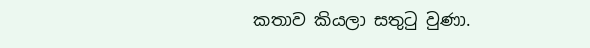කතාව කියලා සතුටු වුණා.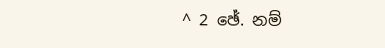^ 2 ඡේ. නම්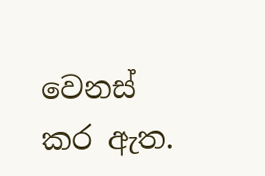වෙනස් කර ඇත.